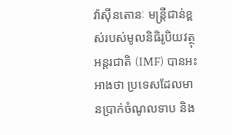វ៉ាស៊ីនតោនៈ មន្ត្រីជាន់ខ្ពស់របស់មូលនិធិរូបិយវត្ថុអន្តរជាតិ (IMF) បានអះអាងថា ប្រទេសដែលមានប្រាក់ចំណូលទាប និង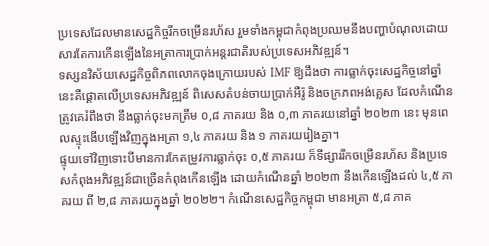ប្រទេសដែលមានសេដ្ឋកិច្ចរីកចម្រើនរហ័ស រួមទាំងកម្ពុជាកំពុងប្រឈមនឹងបញ្ហាបំណុលដោយសារតែការកើនឡើងនៃអត្រាការប្រាក់អន្តរជាតិរបស់ប្រទេសអភិវឌ្ឍន៍។
ទស្សនវិស័យសេដ្ឋកិច្ចពិភពលោកចុងក្រោយរបស់ IMF ឱ្យដឹងថា ការធ្លាក់ចុះសេដ្ឋកិច្ចនៅឆ្នាំនេះគឺផ្តោតលើប្រទេសអភិវឌ្ឍន៍ ពិសេសតំបន់ចាយប្រាក់អឺរ៉ូ និងចក្រភពអង់គ្លេស ដែលកំណើនត្រូវគេរំពឹងថា នឹងធ្លាក់ចុះមកត្រឹម ០,៨ ភាគរយ និង ០,៣ ភាគរយនៅឆ្នាំ ២០២៣ នេះ មុនពេលស្ទុះងើបឡើងវិញក្នុងអត្រា ១,៤ ភាគរយ និង ១ ភាគរយរៀងគ្នា។
ផ្ទុយទៅវិញទោះបីមានការកែតម្រូវការធ្លាក់ចុះ ០,៥ ភាគរយ ក៏ទីផ្សាររីកចម្រើនរហ័ស និងប្រទេសកំពុងអភិវឌ្ឍន៍ជាច្រើនកំពុងកើនឡើង ដោយកំណើនឆ្នាំ ២០២៣ នឹងកើនឡើងដល់ ៤,៥ ភាគរយ ពី ២,៨ ភាគរយក្នុងឆ្នាំ ២០២២។ កំណើនសេដ្ឋកិច្ចកម្ពុជា មានអត្រា ៥,៨ ភាគ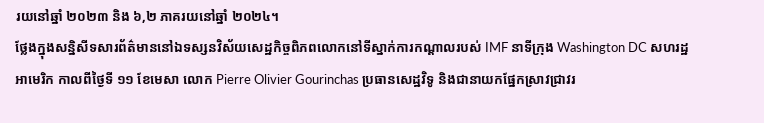រយនៅឆ្នាំ ២០២៣ និង ៦,២ ភាគរយនៅឆ្នាំ ២០២៤។
ថ្លែងក្នុងសន្និសីទសារព័ត៌មាននៅឯទស្សនវិស័យសេដ្ឋកិច្ចពិភពលោកនៅទីស្នាក់ការកណ្តាលរបស់ IMF នាទីក្រុង Washington DC សហរដ្ឋអាមេរិក កាលពីថ្ងៃទី ១១ ខែមេសា លោក Pierre Olivier Gourinchas ប្រធានសេដ្ឋវិទូ និងជានាយកផ្នែកស្រាវជ្រាវរ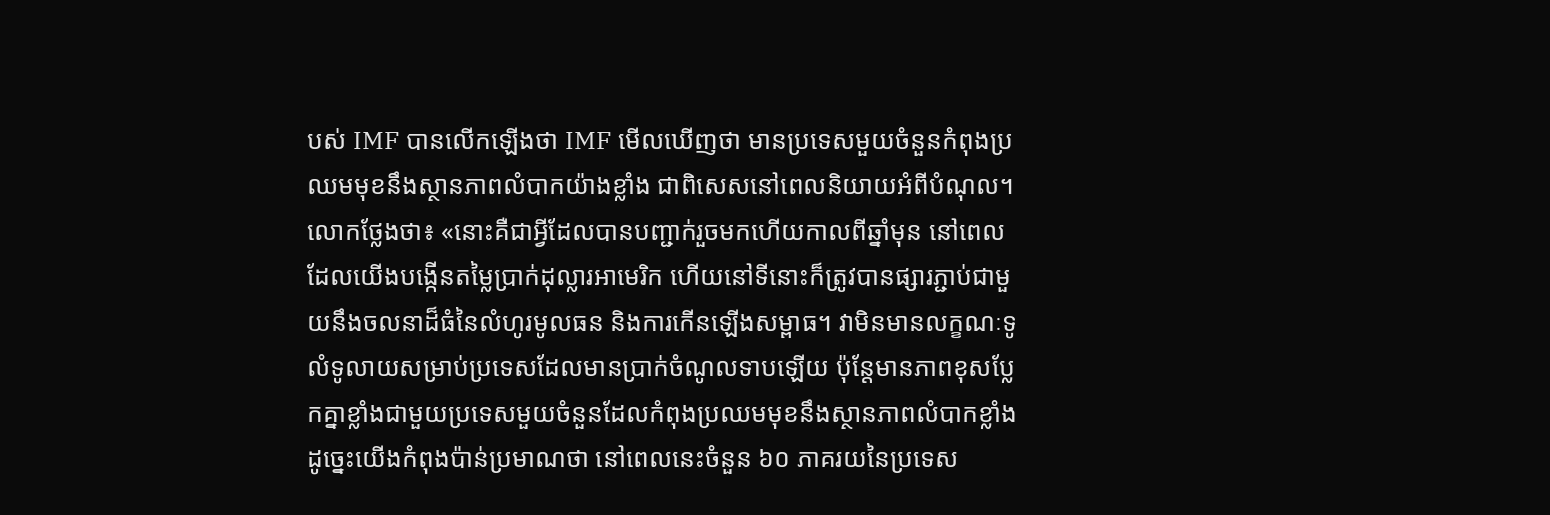បស់ IMF បានលើកឡើងថា IMF មើលឃើញថា មានប្រទេសមួយចំនួនកំពុងប្រឈមមុខនឹងស្ថានភាពលំបាកយ៉ាងខ្លាំង ជាពិសេសនៅពេលនិយាយអំពីបំណុល។
លោកថ្លែងថា៖ «នោះគឺជាអ្វីដែលបានបញ្ជាក់រួចមកហើយកាលពីឆ្នាំមុន នៅពេលដែលយើងបង្កើនតម្លៃប្រាក់ដុល្លារអាមេរិក ហើយនៅទីនោះក៏ត្រូវបានផ្សារភ្ជាប់ជាមួយនឹងចលនាដ៏ធំនៃលំហូរមូលធន និងការកើនឡើងសម្ពាធ។ វាមិនមានលក្ខណៈទូលំទូលាយសម្រាប់ប្រទេសដែលមានប្រាក់ចំណូលទាបឡើយ ប៉ុន្តែមានភាពខុសប្លែកគ្នាខ្លាំងជាមួយប្រទេសមួយចំនួនដែលកំពុងប្រឈមមុខនឹងស្ថានភាពលំបាកខ្លាំង ដូច្នេះយើងកំពុងប៉ាន់ប្រមាណថា នៅពេលនេះចំនួន ៦០ ភាគរយនៃប្រទេស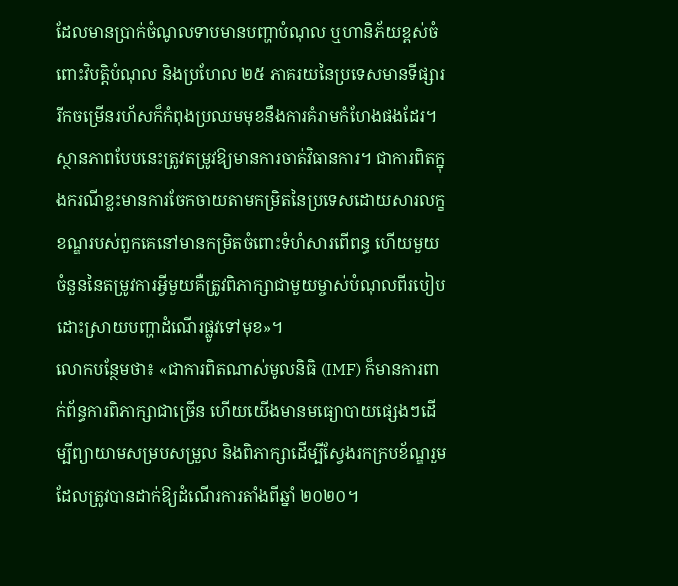ដែលមានប្រាក់ចំណូលទាបមានបញ្ហាបំណុល ឬហានិភ័យខ្ពស់ចំពោះវិបត្តិបំណុល និងប្រហែល ២៥ ភាគរយនៃប្រទេសមានទីផ្សាររីកចម្រើនរហ័សក៏កំពុងប្រឈមមុខនឹងការគំរាមកំហែងផងដែរ។ ស្ថានភាពបែបនេះត្រូវតម្រូវឱ្យមានការចាត់វិធានការ។ ជាការពិតក្នុងករណីខ្លះមានការចែកចាយតាមកម្រិតនៃប្រទេសដោយសារលក្ខខណ្ឌរបស់ពួកគេនៅមានកម្រិតចំពោះទំហំសារពើពន្ធ ហើយមួយចំនួននៃតម្រូវការអ្វីមួយគឺត្រូវពិភាក្សាជាមួយម្ចាស់បំណុលពីរបៀបដោះស្រាយបញ្ហាដំណើរផ្លូវទៅមុខ»។
លោកបន្ថែមថា៖ «ជាការពិតណាស់មូលនិធិ (IMF) ក៏មានការពាក់ព័ន្ធការពិភាក្សាជាច្រើន ហើយយើងមានមធ្យោបាយផ្សេងៗដើម្បីព្យាយាមសម្របសម្រួល និងពិភាក្សាដើម្បីស្វែងរកក្របខ័ណ្ឌរួមដែលត្រូវបានដាក់ឱ្យដំណើរការតាំងពីឆ្នាំ ២០២០។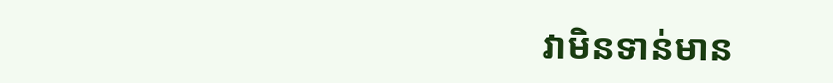វាមិនទាន់មាន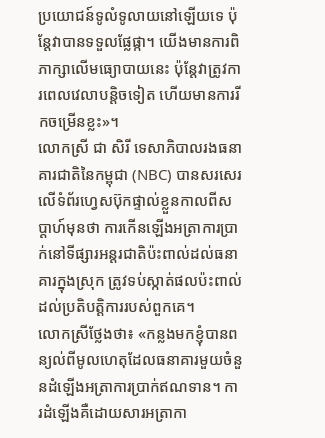ប្រយោជន៍ទូលំទូលាយនៅឡើយទេ ប៉ុន្តែវាបានទទួលផ្លែផ្កា។ យើងមានការពិភាក្សាលើមធ្យោបាយនេះ ប៉ុន្តែវាត្រូវការពេលវេលាបន្តិចទៀត ហើយមានការរីកចម្រើនខ្លះ»។
លោកស្រី ជា សិរី ទេសាភិបាលរងធនាគារជាតិនៃកម្ពុជា (NBC) បានសរសេរលើទំព័រហ្វេសប៊ុកផ្ទាល់ខ្លួនកាលពីសប្តាហ៍មុនថា ការកើនឡើងអត្រាការប្រាក់នៅទីផ្សារអន្តរជាតិប៉ះពាល់ដល់ធនាគារក្នុងស្រុក ត្រូវទប់ស្កាត់ផលប៉ះពាល់ដល់ប្រតិបត្តិការរបស់ពួកគេ។
លោកស្រីថ្លែងថា៖ «កន្លងមកខ្ញុំបានពន្យល់ពីមូលហេតុដែលធនាគារមួយចំនួនដំឡើងអត្រាការប្រាក់ឥណទាន។ ការដំឡើងគឺដោយសារអត្រាកា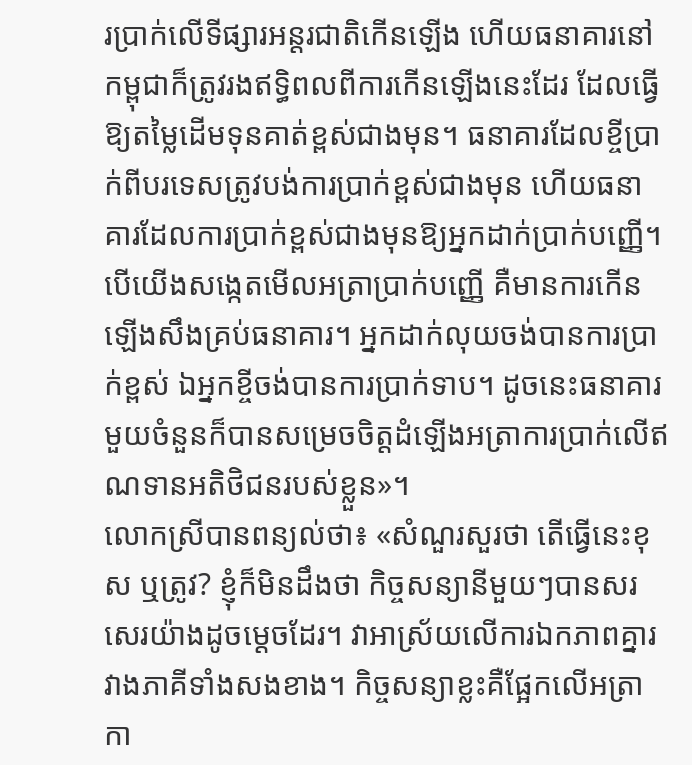រប្រាក់លើទីផ្សារអន្តរជាតិកើនឡើង ហើយធនាគារនៅកម្ពុជាក៏ត្រូវរងឥទ្ធិពលពីការកើនឡើងនេះដែរ ដែលធ្វើឱ្យតម្លៃដើមទុនគាត់ខ្ពស់ជាងមុន។ ធនាគារដែលខ្ចីប្រាក់ពីបរទេសត្រូវបង់ការប្រាក់ខ្ពស់ជាងមុន ហើយធនាគារដែលការប្រាក់ខ្ពស់ជាងមុនឱ្យអ្នកដាក់ប្រាក់បញ្ញើ។ បើយើងសង្កេតមើលអត្រាប្រាក់បញ្ញើ គឺមានការកើនឡើងសឹងគ្រប់ធនាគារ។ អ្នកដាក់លុយចង់បានការប្រាក់ខ្ពស់ ឯអ្នកខ្ចីចង់បានការប្រាក់ទាប។ ដូចនេះធនាគារមួយចំនួនក៏បានសម្រេចចិត្តដំឡើងអត្រាការប្រាក់លើឥណទានអតិថិជនរបស់ខ្លួន»។
លោកស្រីបានពន្យល់ថា៖ «សំណួរសួរថា តើធ្វើនេះខុស ឬត្រូវ? ខ្ញុំក៏មិនដឹងថា កិច្ចសន្យានីមួយៗបានសរសេរយ៉ាងដូចម្តេចដែរ។ វាអាស្រ័យលើការឯកភាពគ្នារវាងភាគីទាំងសងខាង។ កិច្ចសន្យាខ្លះគឺផ្អែកលើអត្រាកា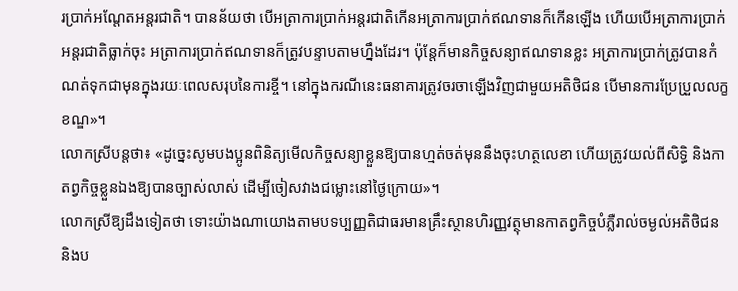រប្រាក់អណ្តែតអន្តរជាតិ។ បានន័យថា បើអត្រាការប្រាក់អន្តរជាតិកើនអត្រាការប្រាក់ឥណទានក៏កើនឡើង ហើយបើអត្រាការប្រាក់អន្តរជាតិធ្លាក់ចុះ អត្រាការប្រាក់ឥណទានក៏ត្រូវបន្ទាបតាមហ្នឹងដែរ។ ប៉ុន្តែក៏មានកិច្ចសន្យាឥណទានខ្លះ អត្រាការប្រាក់ត្រូវបានកំណត់ទុកជាមុនក្នុងរយៈពេលសរុបនៃការខ្ចី។ នៅក្នុងករណីនេះធនាគារត្រូវចរចាឡើងវិញជាមួយអតិថិជន បើមានការប្រែប្រួលលក្ខខណ្ឌ»។
លោកស្រីបន្តថា៖ «ដូច្នេះសូមបងប្អូនពិនិត្យមើលកិច្ចសន្យាខ្លួនឱ្យបានហ្មត់ចត់មុននឹងចុះហត្ថលេខា ហើយត្រូវយល់ពីសិទ្ធិ និងកាតព្វកិច្ចខ្លួនឯងឱ្យបានច្បាស់លាស់ ដើម្បីចៀសវាងជម្លោះនៅថ្ងៃក្រោយ»។
លោកស្រីឱ្យដឹងទៀតថា ទោះយ៉ាងណាយោងតាមបទប្បញ្ញតិជាធរមានគ្រឹះស្ថានហិរញ្ញវត្ថុមានកាតព្វកិច្ចបំភ្លឺរាល់ចម្ងល់អតិថិជន និងប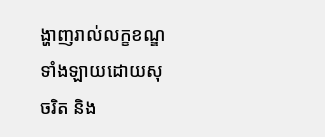ង្ហាញរាល់លក្ខខណ្ឌទាំងឡាយដោយសុចរិត និង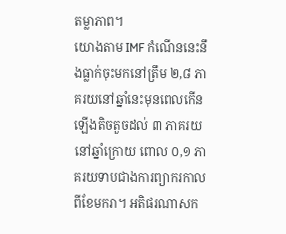តម្លាភាព។
យោងតាម IMF កំណើននេះនឹងធ្លាក់ចុះមកនៅត្រឹម ២,៨ ភាគរយនៅឆ្នាំនេះមុនពេលកើនឡើងតិចតួចដល់ ៣ ភាគរយនៅឆ្នាំក្រោយ ពោល ០,១ ភាគរយទាបជាងការព្យាករកាលពីខែមករា។ អតិផរណាសក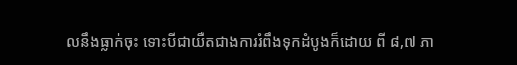លនឹងធ្លាក់ចុះ ទោះបីជាយឺតជាងការរំពឹងទុកដំបូងក៏ដោយ ពី ៨,៧ ភា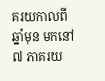គរយកាលពីឆ្នាំមុន មកនៅ ៧ ភាគរយ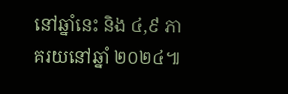នៅឆ្នាំនេះ និង ៤,៩ ភាគរយនៅឆ្នាំ ២០២៤៕